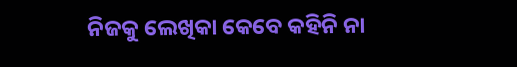ନିଜକୁ ଲେଖିକା କେବେ କହିନି ନା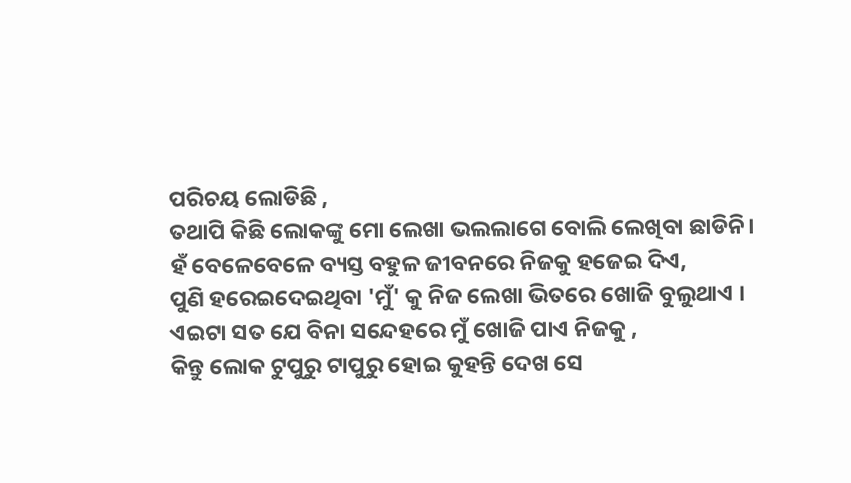ପରିଚୟ ଲୋଡିଛି ,
ତଥାପି କିଛି ଲୋକଙ୍କୁ ମୋ ଲେଖା ଭଲଲାଗେ ବୋଲି ଲେଖିବା ଛାଡିନି।
ହଁ ବେଳେବେଳେ ବ୍ୟସ୍ତ ବହୁଳ ଜୀବନରେ ନିଜକୁ ହଜେଇ ଦିଏ,
ପୁଣି ହରେଇଦେଇଥିବା 'ମୁଁ' କୁ ନିଜ ଲେଖା ଭିତରେ ଖୋଜି ବୁଲୁଥାଏ ।
ଏଇଟା ସତ ଯେ ବିନା ସନ୍ଦେହରେ ମୁଁ ଖୋଜି ପାଏ ନିଜକୁ ,
କିନ୍ତୁ ଲୋକ ଟୁପୁରୁ ଟାପୁରୁ ହୋଇ କୁହନ୍ତି ଦେଖ ସେ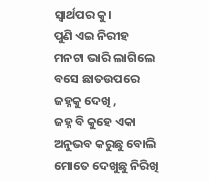ସ୍ବାର୍ଥପର କୁ।
ପୁଣି ଏଇ ନିରୀହ ମନଟା ଭାରି ଲାଗିଲେ ବସେ ଛାତଉପରେ ଜହ୍ନକୁ ଦେଖି ,
ଜହ୍ନ ବି କୁହେ ଏକା ଅନୁଭବ କରୁଛୁ ବୋଲି ମୋତେ ଦେଖୁଛୁ ନିରିଖି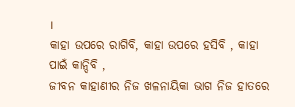।
କାହା ଉପରେ ରାଗିବି, କାହା ଉପରେ ହସିବି , କାହା ପାଇଁ କାନ୍ଦିବି ,
ଜୀବନ କାହାଣୀର ନିଜ ଖଳନାୟିକା ଭାଗ ନିଜ ହାତରେ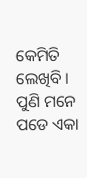କେମିତି ଲେଖିବି ।
ପୁଣି ମନେ ପଡେ ଏକା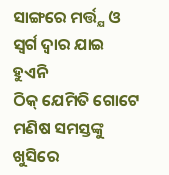ସାଙ୍ଗରେ ମର୍ତ୍ତ୍ଯ ଓ ସ୍ବର୍ଗ ଦ୍ବାର ଯାଇ ହୁଏନି
ଠିକ୍ ଯେମିତି ଗୋଟେ ମଣିଷ ସମସ୍ତଙ୍କୁ ଖୁସିରେ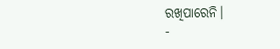ରଖିପାରେନି।
-